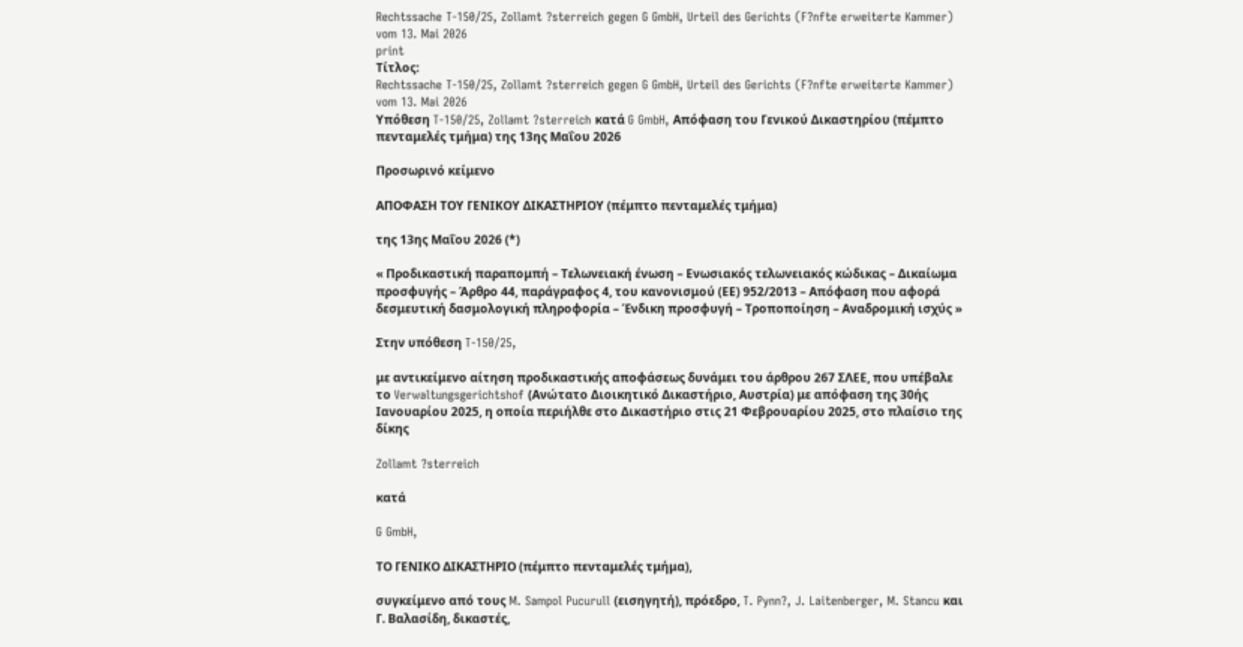Rechtssache T-150/25, Zollamt ?sterreich gegen G GmbH, Urteil des Gerichts (F?nfte erweiterte Kammer) vom 13. Mai 2026
print
Τίτλος:
Rechtssache T-150/25, Zollamt ?sterreich gegen G GmbH, Urteil des Gerichts (F?nfte erweiterte Kammer) vom 13. Mai 2026
Υπόθεση T-150/25, Zollamt ?sterreich κατά G GmbH, Απόφαση του Γενικού Δικαστηρίου (πέμπτο πενταμελές τμήμα) της 13ης Μαΐου 2026

Προσωρινό κείμενο

ΑΠΟΦΑΣΗ ΤΟΥ ΓΕΝΙΚΟΥ ΔΙΚΑΣΤΗΡΙΟΥ (πέμπτο πενταμελές τμήμα)

της 13ης Μαΐου 2026 (*)

« Προδικαστική παραπομπή – Τελωνειακή ένωση – Ενωσιακός τελωνειακός κώδικας – Δικαίωμα προσφυγής – Άρθρο 44, παράγραφος 4, του κανονισμού (ΕE) 952/2013 – Απόφαση που αφορά δεσμευτική δασμολογική πληροφορία – Ένδικη προσφυγή – Τροποποίηση – Αναδρομική ισχύς »

Στην υπόθεση T-150/25,

με αντικείμενο αίτηση προδικαστικής αποφάσεως δυνάμει του άρθρου 267 ΣΛΕΕ, που υπέβαλε το Verwaltungsgerichtshof (Ανώτατο Διοικητικό Δικαστήριο, Αυστρία) με απόφαση της 30ής Ιανουαρίου 2025, η οποία περιήλθε στο Δικαστήριο στις 21 Φεβρουαρίου 2025, στο πλαίσιο της δίκης

Zollamt ?sterreich

κατά

G GmbH,

ΤΟ ΓΕΝΙΚΟ ΔΙΚΑΣΤΗΡΙΟ (πέμπτο πενταμελές τμήμα),

συγκείμενο από τους M. Sampol Pucurull (εισηγητή), πρόεδρο, T. Pynn?, J. Laitenberger, M. Stancu και Γ. Βαλασίδη, δικαστές,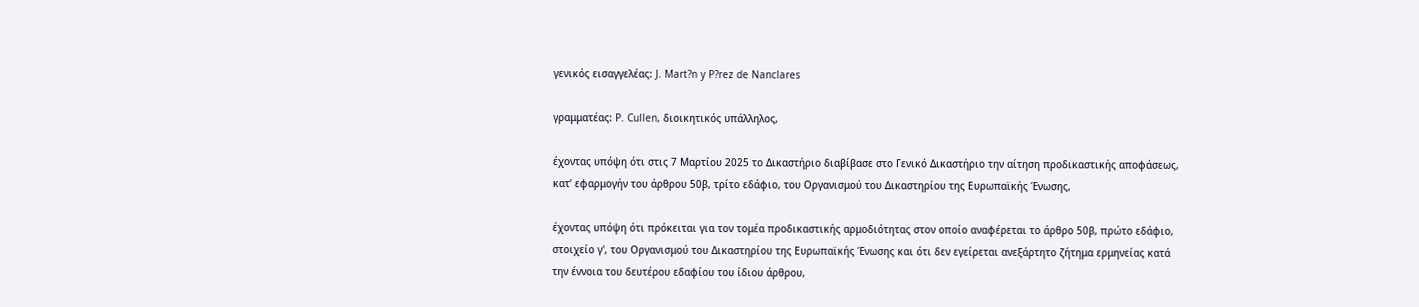γενικός εισαγγελέας: J. Mart?n y P?rez de Nanclares

γραμματέας: P. Cullen, διοικητικός υπάλληλος,

έχοντας υπόψη ότι στις 7 Μαρτίου 2025 το Δικαστήριο διαβίβασε στο Γενικό Δικαστήριο την αίτηση προδικαστικής αποφάσεως, κατ’ εφαρμογήν του άρθρου 50β, τρίτο εδάφιο, του Οργανισμού του Δικαστηρίου της Ευρωπαϊκής Ένωσης,

έχοντας υπόψη ότι πρόκειται για τον τομέα προδικαστικής αρμοδιότητας στον οποίο αναφέρεται το άρθρο 50β, πρώτο εδάφιο, στοιχείο γ', του Οργανισμού του Δικαστηρίου της Ευρωπαϊκής Ένωσης και ότι δεν εγείρεται ανεξάρτητο ζήτημα ερμηνείας κατά την έννοια του δευτέρου εδαφίου του ίδιου άρθρου,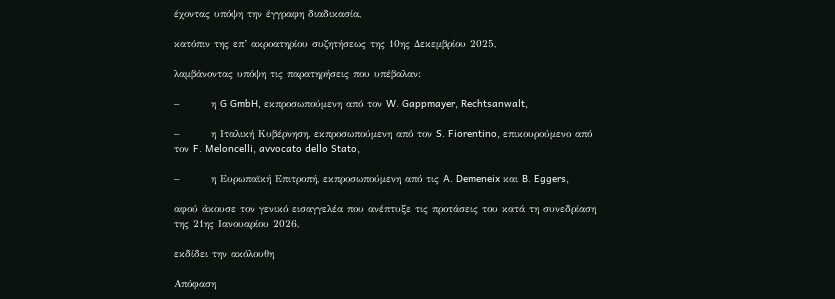έχοντας υπόψη την έγγραφη διαδικασία,

κατόπιν της επ’ ακροατηρίου συζητήσεως της 10ης Δεκεμβρίου 2025,

λαμβάνοντας υπόψη τις παρατηρήσεις που υπέβαλαν:

–        η G GmbH, εκπροσωπούμενη από τον W. Gappmayer, Rechtsanwalt,

–        η Ιταλική Κυβέρνηση, εκπροσωπούμενη από τον S. Fiorentino, επικουρούμενο από τον F. Meloncelli, avvocato dello Stato,

–        η Ευρωπαϊκή Επιτροπή, εκπροσωπούμενη από τις A. Demeneix και B. Eggers,

αφού άκουσε τον γενικό εισαγγελέα που ανέπτυξε τις προτάσεις του κατά τη συνεδρίαση της 21ης Ιανουαρίου 2026,

εκδίδει την ακόλουθη

Απόφαση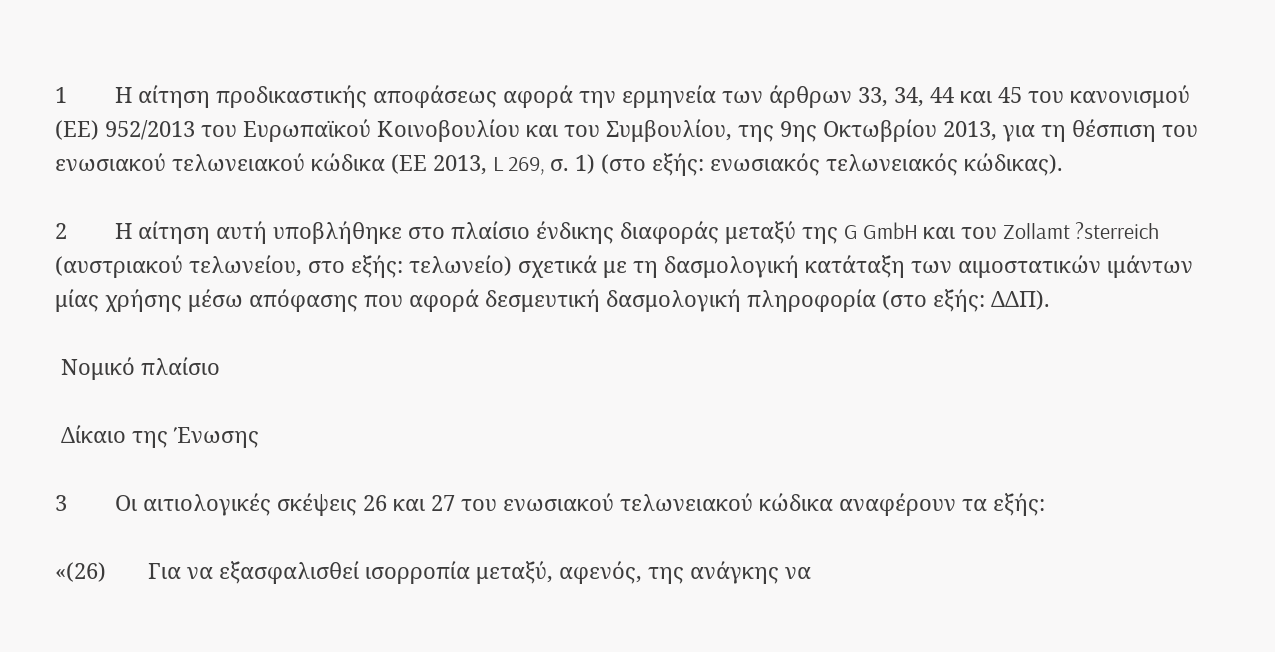1        Η αίτηση προδικαστικής αποφάσεως αφορά την ερμηνεία των άρθρων 33, 34, 44 και 45 του κανονισμού (ΕΕ) 952/2013 του Ευρωπαϊκού Κοινοβουλίου και του Συμβουλίου, της 9ης Οκτωβρίου 2013, για τη θέσπιση του ενωσιακού τελωνειακού κώδικα (ΕΕ 2013, L 269, σ. 1) (στο εξής: ενωσιακός τελωνειακός κώδικας).

2        Η αίτηση αυτή υποβλήθηκε στο πλαίσιο ένδικης διαφοράς μεταξύ της G GmbH και του Zollamt ?sterreich (αυστριακού τελωνείου, στο εξής: τελωνείο) σχετικά με τη δασμολογική κατάταξη των αιμοστατικών ιμάντων μίας χρήσης μέσω απόφασης που αφορά δεσμευτική δασμολογική πληροφορία (στο εξής: ΔΔΠ).

 Νομικό πλαίσιο

 Δίκαιο της Ένωσης

3        Οι αιτιολογικές σκέψεις 26 και 27 του ενωσιακού τελωνειακού κώδικα αναφέρουν τα εξής:

«(26)       Για να εξασφαλισθεί ισορροπία μεταξύ, αφενός, της ανάγκης να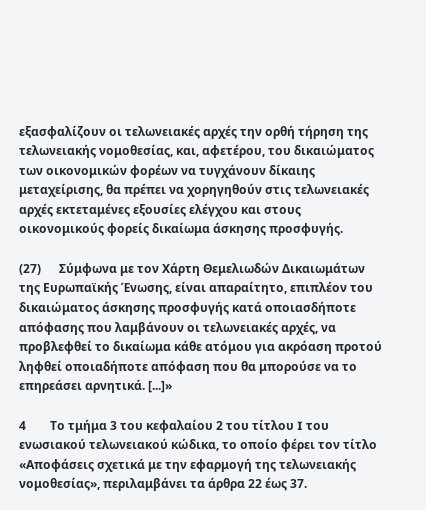εξασφαλίζουν οι τελωνειακές αρχές την ορθή τήρηση της τελωνειακής νομοθεσίας, και, αφετέρου, του δικαιώματος των οικονομικών φορέων να τυγχάνουν δίκαιης μεταχείρισης, θα πρέπει να χορηγηθούν στις τελωνειακές αρχές εκτεταμένες εξουσίες ελέγχου και στους οικονομικούς φορείς δικαίωμα άσκησης προσφυγής.

(27)      Σύμφωνα με τον Χάρτη Θεμελιωδών Δικαιωμάτων της Ευρωπαϊκής Ένωσης, είναι απαραίτητο, επιπλέον του δικαιώματος άσκησης προσφυγής κατά οποιασδήποτε απόφασης που λαμβάνουν οι τελωνειακές αρχές, να προβλεφθεί το δικαίωμα κάθε ατόμου για ακρόαση προτού ληφθεί οποιαδήποτε απόφαση που θα μπορούσε να το επηρεάσει αρνητικά. [...]»

4        Το τμήμα 3 του κεφαλαίου 2 του τίτλου I του ενωσιακού τελωνειακού κώδικα, το οποίο φέρει τον τίτλο «Αποφάσεις σχετικά με την εφαρμογή της τελωνειακής νομοθεσίας», περιλαμβάνει τα άρθρα 22 έως 37.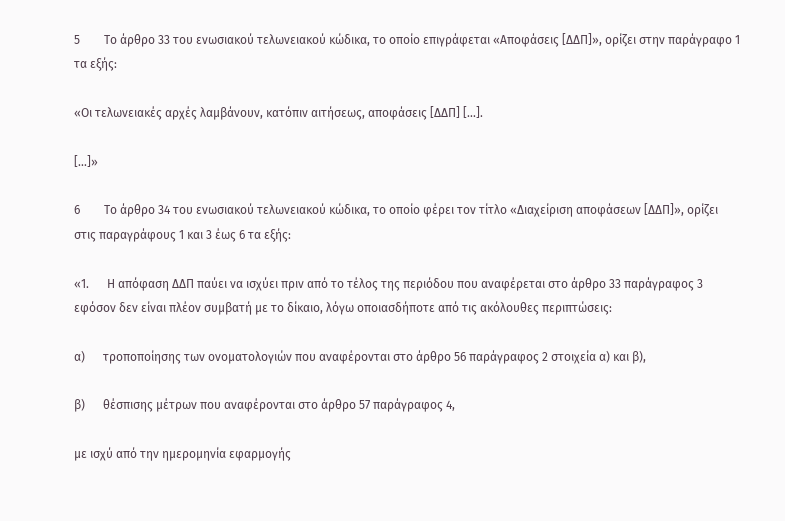5        Το άρθρο 33 του ενωσιακού τελωνειακού κώδικα, το οποίο επιγράφεται «Αποφάσεις [ΔΔΠ]», ορίζει στην παράγραφο 1 τα εξής:

«Οι τελωνειακές αρχές λαμβάνουν, κατόπιν αιτήσεως, αποφάσεις [ΔΔΠ] [...].

[...]»

6        Το άρθρο 34 του ενωσιακού τελωνειακού κώδικα, το οποίο φέρει τον τίτλο «Διαχείριση αποφάσεων [ΔΔΠ]», ορίζει στις παραγράφους 1 και 3 έως 6 τα εξής:

«1.      Η απόφαση ΔΔΠ παύει να ισχύει πριν από το τέλος της περιόδου που αναφέρεται στο άρθρο 33 παράγραφος 3 εφόσον δεν είναι πλέον συμβατή με το δίκαιο, λόγω οποιασδήποτε από τις ακόλουθες περιπτώσεις:

α)      τροποποίησης των ονοματολογιών που αναφέρονται στο άρθρο 56 παράγραφος 2 στοιχεία α) και β),

β)      θέσπισης μέτρων που αναφέρονται στο άρθρο 57 παράγραφος 4,

με ισχύ από την ημερομηνία εφαρμογής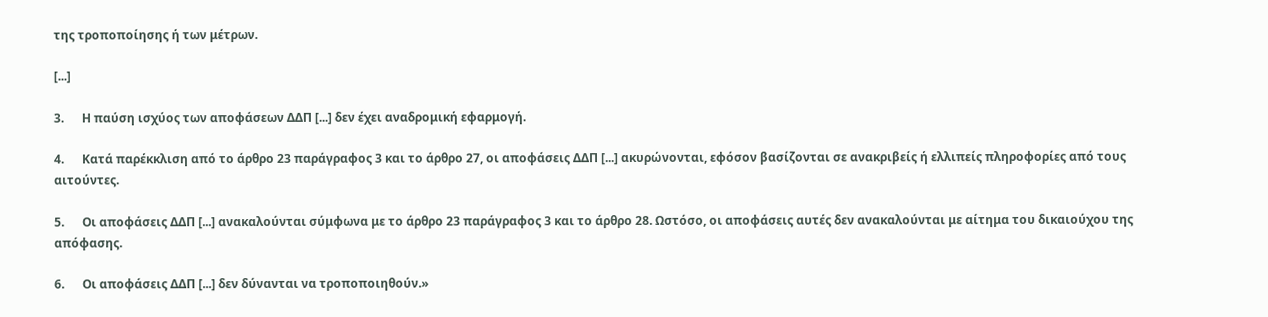της τροποποίησης ή των μέτρων.

[...]

3.      Η παύση ισχύος των αποφάσεων ΔΔΠ [...] δεν έχει αναδρομική εφαρμογή.

4.      Κατά παρέκκλιση από το άρθρο 23 παράγραφος 3 και το άρθρο 27, οι αποφάσεις ΔΔΠ [...] ακυρώνονται, εφόσον βασίζονται σε ανακριβείς ή ελλιπείς πληροφορίες από τους αιτούντες.

5.      Οι αποφάσεις ΔΔΠ [...] ανακαλούνται σύμφωνα με το άρθρο 23 παράγραφος 3 και το άρθρο 28. Ωστόσο, οι αποφάσεις αυτές δεν ανακαλούνται με αίτημα του δικαιούχου της απόφασης.

6.      Οι αποφάσεις ΔΔΠ [...] δεν δύνανται να τροποποιηθούν.»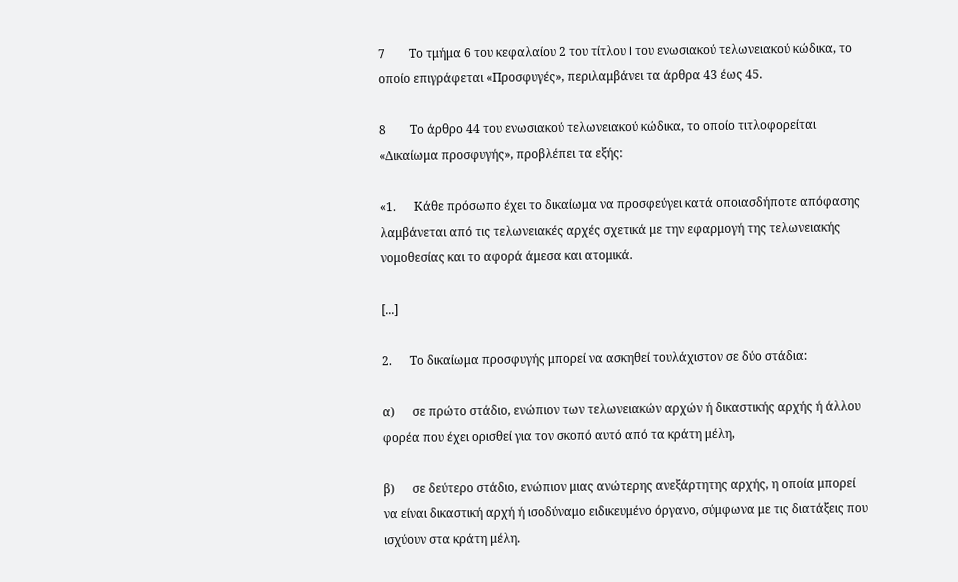7        Το τμήμα 6 του κεφαλαίου 2 του τίτλου I του ενωσιακού τελωνειακού κώδικα, το οποίο επιγράφεται «Προσφυγές», περιλαμβάνει τα άρθρα 43 έως 45.

8        Το άρθρο 44 του ενωσιακού τελωνειακού κώδικα, το οποίο τιτλοφορείται «Δικαίωμα προσφυγής», προβλέπει τα εξής:

«1.      Κάθε πρόσωπο έχει το δικαίωμα να προσφεύγει κατά οποιασδήποτε απόφασης λαμβάνεται από τις τελωνειακές αρχές σχετικά με την εφαρμογή της τελωνειακής νομοθεσίας και το αφορά άμεσα και ατομικά.

[...]

2.      Το δικαίωμα προσφυγής μπορεί να ασκηθεί τουλάχιστον σε δύο στάδια:

α)      σε πρώτο στάδιο, ενώπιον των τελωνειακών αρχών ή δικαστικής αρχής ή άλλου φορέα που έχει ορισθεί για τον σκοπό αυτό από τα κράτη μέλη,

β)      σε δεύτερο στάδιο, ενώπιον μιας ανώτερης ανεξάρτητης αρχής, η οποία μπορεί να είναι δικαστική αρχή ή ισοδύναμο ειδικευμένο όργανο, σύμφωνα με τις διατάξεις που ισχύουν στα κράτη μέλη.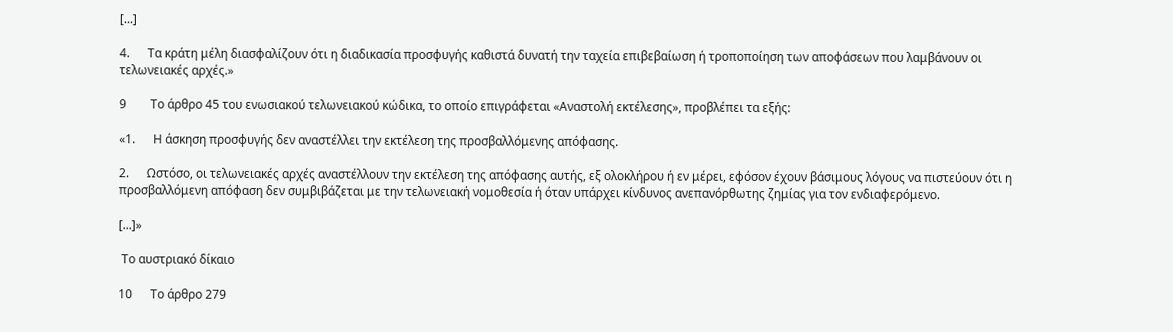[...]

4.      Τα κράτη μέλη διασφαλίζουν ότι η διαδικασία προσφυγής καθιστά δυνατή την ταχεία επιβεβαίωση ή τροποποίηση των αποφάσεων που λαμβάνουν οι τελωνειακές αρχές.»

9        Το άρθρο 45 του ενωσιακού τελωνειακού κώδικα, το οποίο επιγράφεται «Αναστολή εκτέλεσης», προβλέπει τα εξής:

«1.      Η άσκηση προσφυγής δεν αναστέλλει την εκτέλεση της προσβαλλόμενης απόφασης.

2.      Ωστόσο, οι τελωνειακές αρχές αναστέλλουν την εκτέλεση της απόφασης αυτής, εξ ολοκλήρου ή εν μέρει, εφόσον έχουν βάσιμους λόγους να πιστεύουν ότι η προσβαλλόμενη απόφαση δεν συμβιβάζεται με την τελωνειακή νομοθεσία ή όταν υπάρχει κίνδυνος ανεπανόρθωτης ζημίας για τον ενδιαφερόμενο.

[...]»

 Το αυστριακό δίκαιο

10      Το άρθρο 279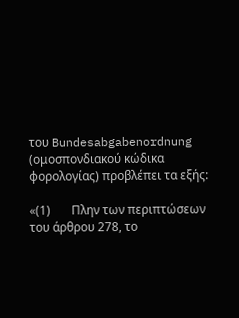του Bundesabgabenordnung (ομοσπονδιακού κώδικα φορολογίας) προβλέπει τα εξής:

«(1)       Πλην των περιπτώσεων του άρθρου 278, το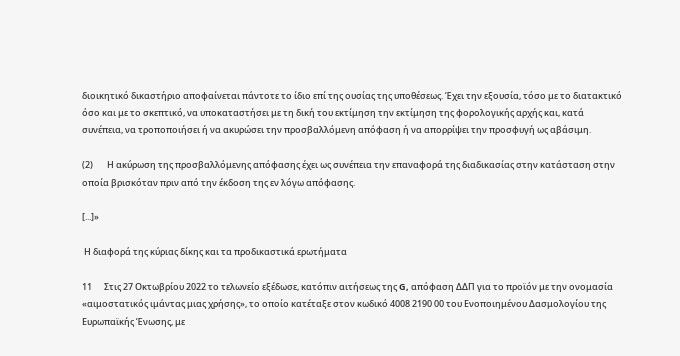διοικητικό δικαστήριο αποφαίνεται πάντοτε το ίδιο επί της ουσίας της υποθέσεως. Έχει την εξουσία, τόσο με το διατακτικό όσο και με το σκεπτικό, να υποκαταστήσει με τη δική του εκτίμηση την εκτίμηση της φορολογικής αρχής και, κατά συνέπεια, να τροποποιήσει ή να ακυρώσει την προσβαλλόμενη απόφαση ή να απορρίψει την προσφυγή ως αβάσιμη.

(2)       Η ακύρωση της προσβαλλόμενης απόφασης έχει ως συνέπεια την επαναφορά της διαδικασίας στην κατάσταση στην οποία βρισκόταν πριν από την έκδοση της εν λόγω απόφασης.

[...]»

 Η διαφορά της κύριας δίκης και τα προδικαστικά ερωτήματα

11      Στις 27 Οκτωβρίου 2022 το τελωνείο εξέδωσε, κατόπιν αιτήσεως της G, απόφαση ΔΔΠ για το προϊόν με την ονομασία «αιμοστατικός ιμάντας μιας χρήσης», το οποίο κατέταξε στον κωδικό 4008 2190 00 του Ενοποιημένου Δασμολογίου της Ευρωπαϊκής Ένωσης, με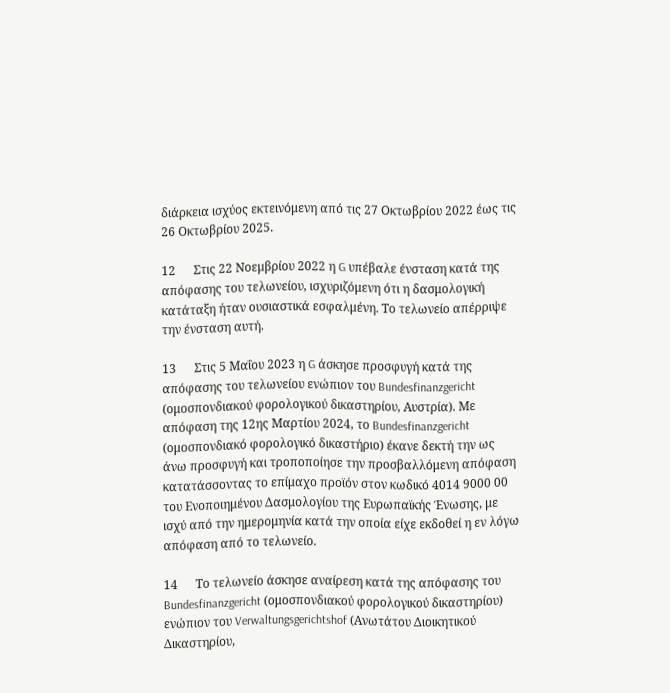διάρκεια ισχύος εκτεινόμενη από τις 27 Οκτωβρίου 2022 έως τις 26 Οκτωβρίου 2025.

12      Στις 22 Νοεμβρίου 2022 η G υπέβαλε ένσταση κατά της απόφασης του τελωνείου, ισχυριζόμενη ότι η δασμολογική κατάταξη ήταν ουσιαστικά εσφαλμένη. Το τελωνείο απέρριψε την ένσταση αυτή.

13      Στις 5 Μαΐου 2023 η G άσκησε προσφυγή κατά της απόφασης του τελωνείου ενώπιον του Bundesfinanzgericht (ομοσπονδιακού φορολογικού δικαστηρίου, Αυστρία). Με απόφαση της 12ης Μαρτίου 2024, το Bundesfinanzgericht (ομοσπονδιακό φορολογικό δικαστήριο) έκανε δεκτή την ως άνω προσφυγή και τροποποίησε την προσβαλλόμενη απόφαση κατατάσσοντας το επίμαχο προϊόν στον κωδικό 4014 9000 00 του Ενοποιημένου Δασμολογίου της Ευρωπαϊκής Ένωσης, με ισχύ από την ημερομηνία κατά την οποία είχε εκδοθεί η εν λόγω απόφαση από το τελωνείο.

14      Το τελωνείο άσκησε αναίρεση κατά της απόφασης του Bundesfinanzgericht (ομοσπονδιακού φορολογικού δικαστηρίου) ενώπιον του Verwaltungsgerichtshof (Ανωτάτου Διοικητικού Δικαστηρίου,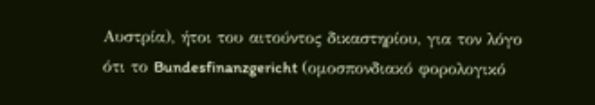Αυστρία), ήτοι του αιτούντος δικαστηρίου, για τον λόγο ότι το Bundesfinanzgericht (ομοσπονδιακό φορολογικό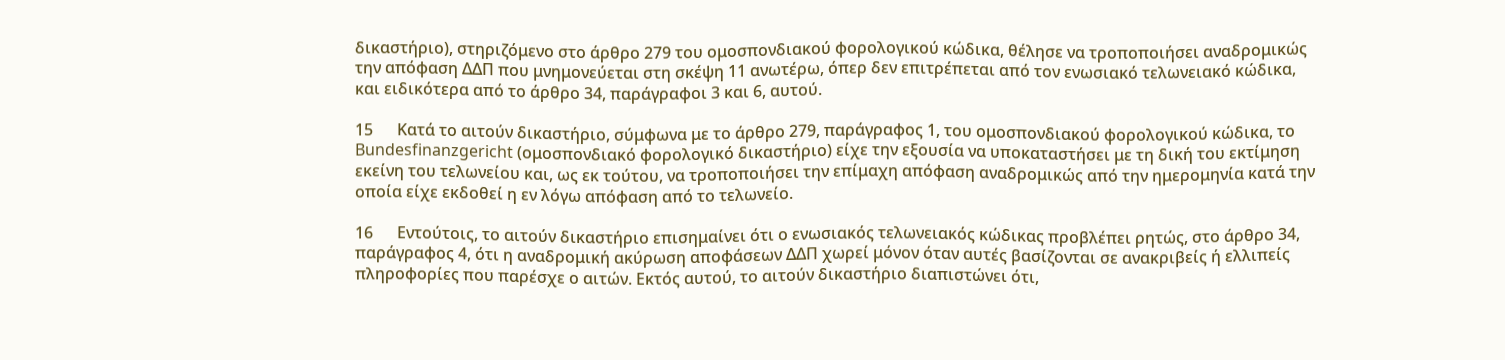δικαστήριο), στηριζόμενο στο άρθρο 279 του ομοσπονδιακού φορολογικού κώδικα, θέλησε να τροποποιήσει αναδρομικώς την απόφαση ΔΔΠ που μνημονεύεται στη σκέψη 11 ανωτέρω, όπερ δεν επιτρέπεται από τον ενωσιακό τελωνειακό κώδικα, και ειδικότερα από το άρθρο 34, παράγραφοι 3 και 6, αυτού.

15      Κατά το αιτούν δικαστήριο, σύμφωνα με το άρθρο 279, παράγραφος 1, του ομοσπονδιακού φορολογικού κώδικα, το Bundesfinanzgericht (ομοσπονδιακό φορολογικό δικαστήριο) είχε την εξουσία να υποκαταστήσει με τη δική του εκτίμηση εκείνη του τελωνείου και, ως εκ τούτου, να τροποποιήσει την επίμαχη απόφαση αναδρομικώς από την ημερομηνία κατά την οποία είχε εκδοθεί η εν λόγω απόφαση από το τελωνείο.

16      Εντούτοις, το αιτούν δικαστήριο επισημαίνει ότι ο ενωσιακός τελωνειακός κώδικας προβλέπει ρητώς, στο άρθρο 34, παράγραφος 4, ότι η αναδρομική ακύρωση αποφάσεων ΔΔΠ χωρεί μόνον όταν αυτές βασίζονται σε ανακριβείς ή ελλιπείς πληροφορίες που παρέσχε ο αιτών. Εκτός αυτού, το αιτούν δικαστήριο διαπιστώνει ότι,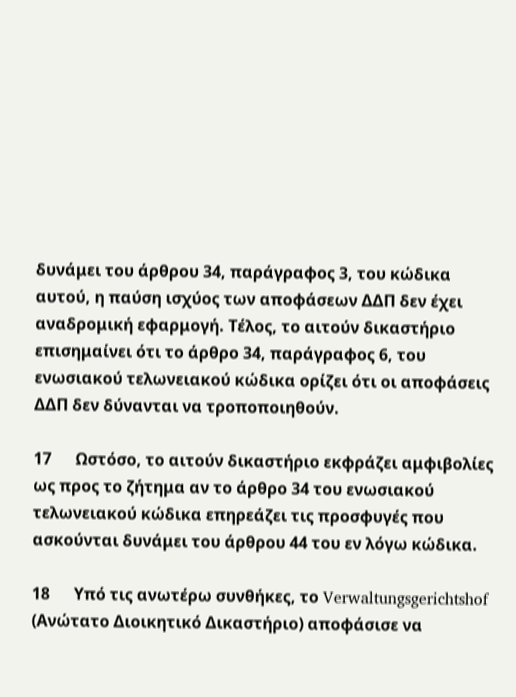δυνάμει του άρθρου 34, παράγραφος 3, του κώδικα αυτού, η παύση ισχύος των αποφάσεων ΔΔΠ δεν έχει αναδρομική εφαρμογή. Τέλος, το αιτούν δικαστήριο επισημαίνει ότι το άρθρο 34, παράγραφος 6, του ενωσιακού τελωνειακού κώδικα ορίζει ότι οι αποφάσεις ΔΔΠ δεν δύνανται να τροποποιηθούν.

17      Ωστόσο, το αιτούν δικαστήριο εκφράζει αμφιβολίες ως προς το ζήτημα αν το άρθρο 34 του ενωσιακού τελωνειακού κώδικα επηρεάζει τις προσφυγές που ασκούνται δυνάμει του άρθρου 44 του εν λόγω κώδικα.

18      Υπό τις ανωτέρω συνθήκες, το Verwaltungsgerichtshof (Ανώτατο Διοικητικό Δικαστήριο) αποφάσισε να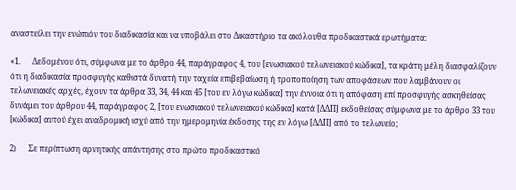αναστείλει την ενώπιόν του διαδικασία και να υποβάλει στο Δικαστήριο τα ακόλουθα προδικαστικά ερωτήματα:

«1.      Δεδομένου ότι, σύμφωνα με το άρθρο 44, παράγραφος 4, του [ενωσιακού τελωνειακού κώδικα], τα κράτη μέλη διασφαλίζουν ότι η διαδικασία προσφυγής καθιστά δυνατή την ταχεία επιβεβαίωση ή τροποποίηση των αποφάσεων που λαμβάνουν οι τελωνειακές αρχές, έχουν τα άρθρα 33, 34, 44 και 45 [του εν λόγω κώδικα] την έννοια ότι η απόφαση επί προσφυγής ασκηθείσας δυνάμει του άρθρου 44, παράγραφος 2, [του ενωσιακού τελωνειακού κώδικα] κατά [ΔΔΠ] εκδοθείσας σύμφωνα με το άρθρο 33 του [κώδικα] αυτού έχει αναδρομική ισχύ από την ημερομηνία έκδοσης της εν λόγω [ΔΔΠ] από το τελωνείο;

2)      Σε περίπτωση αρνητικής απάντησης στο πρώτο προδικαστικό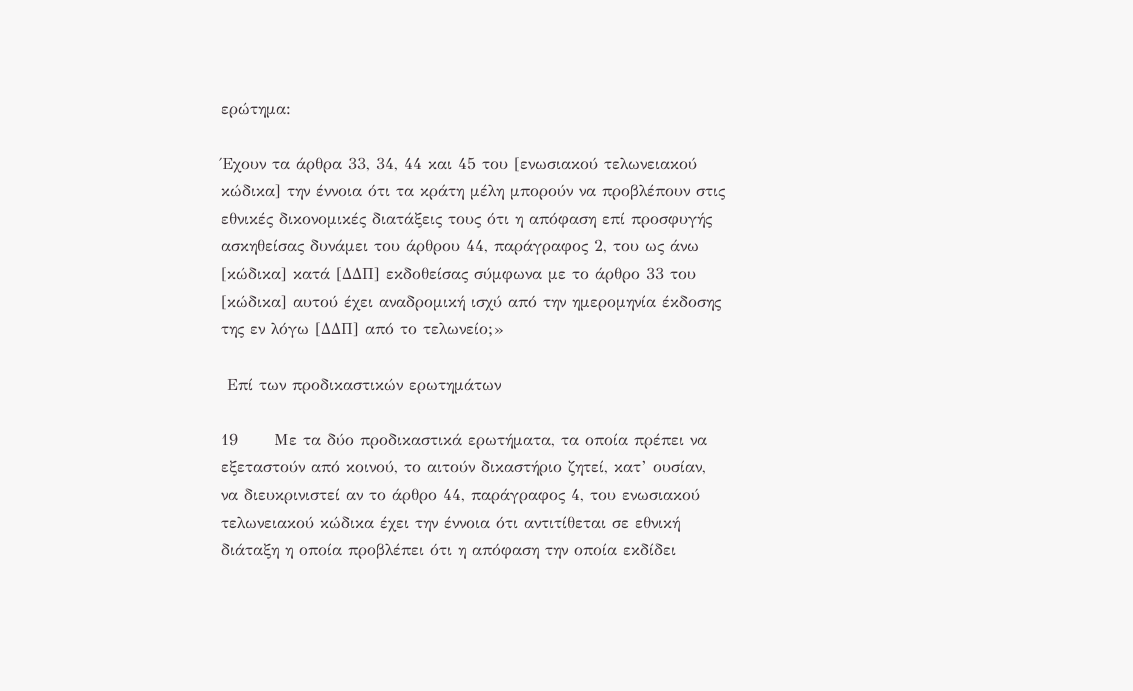ερώτημα:

Έχουν τα άρθρα 33, 34, 44 και 45 του [ενωσιακού τελωνειακού κώδικα] την έννοια ότι τα κράτη μέλη μπορούν να προβλέπουν στις εθνικές δικονομικές διατάξεις τους ότι η απόφαση επί προσφυγής ασκηθείσας δυνάμει του άρθρου 44, παράγραφος 2, του ως άνω [κώδικα] κατά [ΔΔΠ] εκδοθείσας σύμφωνα με το άρθρο 33 του [κώδικα] αυτού έχει αναδρομική ισχύ από την ημερομηνία έκδοσης της εν λόγω [ΔΔΠ] από το τελωνείο;»

 Επί των προδικαστικών ερωτημάτων

19      Με τα δύο προδικαστικά ερωτήματα, τα οποία πρέπει να εξεταστούν από κοινού, το αιτούν δικαστήριο ζητεί, κατ’ ουσίαν, να διευκρινιστεί αν το άρθρο 44, παράγραφος 4, του ενωσιακού τελωνειακού κώδικα έχει την έννοια ότι αντιτίθεται σε εθνική διάταξη η οποία προβλέπει ότι η απόφαση την οποία εκδίδει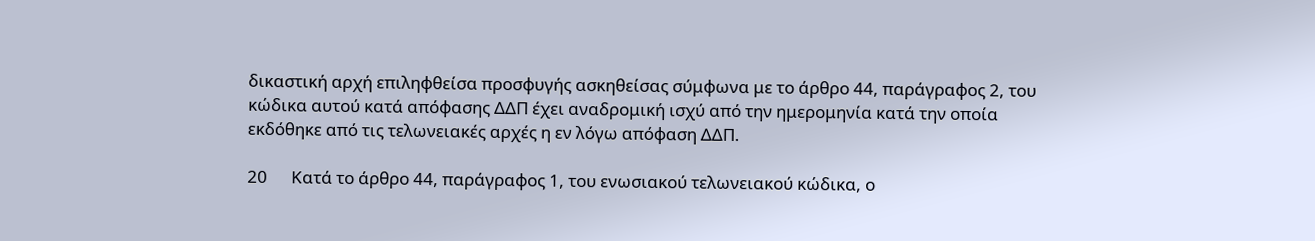δικαστική αρχή επιληφθείσα προσφυγής ασκηθείσας σύμφωνα με το άρθρο 44, παράγραφος 2, του κώδικα αυτού κατά απόφασης ΔΔΠ έχει αναδρομική ισχύ από την ημερομηνία κατά την οποία εκδόθηκε από τις τελωνειακές αρχές η εν λόγω απόφαση ΔΔΠ.

20      Κατά το άρθρο 44, παράγραφος 1, του ενωσιακού τελωνειακού κώδικα, ο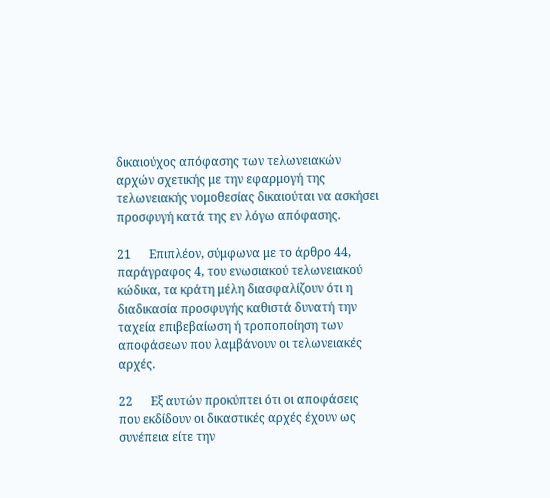δικαιούχος απόφασης των τελωνειακών αρχών σχετικής με την εφαρμογή της τελωνειακής νομοθεσίας δικαιούται να ασκήσει προσφυγή κατά της εν λόγω απόφασης.

21      Επιπλέον, σύμφωνα με το άρθρο 44, παράγραφος 4, του ενωσιακού τελωνειακού κώδικα, τα κράτη μέλη διασφαλίζουν ότι η διαδικασία προσφυγής καθιστά δυνατή την ταχεία επιβεβαίωση ή τροποποίηση των αποφάσεων που λαμβάνουν οι τελωνειακές αρχές.

22      Εξ αυτών προκύπτει ότι οι αποφάσεις που εκδίδουν οι δικαστικές αρχές έχουν ως συνέπεια είτε την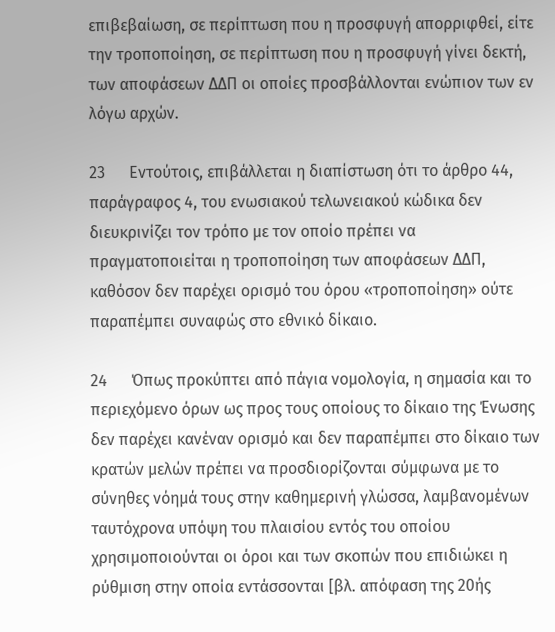επιβεβαίωση, σε περίπτωση που η προσφυγή απορριφθεί, είτε την τροποποίηση, σε περίπτωση που η προσφυγή γίνει δεκτή, των αποφάσεων ΔΔΠ οι οποίες προσβάλλονται ενώπιον των εν λόγω αρχών.

23      Εντούτοις, επιβάλλεται η διαπίστωση ότι το άρθρο 44, παράγραφος 4, του ενωσιακού τελωνειακού κώδικα δεν διευκρινίζει τον τρόπο με τον οποίο πρέπει να πραγματοποιείται η τροποποίηση των αποφάσεων ΔΔΠ, καθόσον δεν παρέχει ορισμό του όρου «τροποποίηση» ούτε παραπέμπει συναφώς στο εθνικό δίκαιο.

24      Όπως προκύπτει από πάγια νομολογία, η σημασία και το περιεχόμενο όρων ως προς τους οποίους το δίκαιο της Ένωσης δεν παρέχει κανέναν ορισμό και δεν παραπέμπει στο δίκαιο των κρατών μελών πρέπει να προσδιορίζονται σύμφωνα με το σύνηθες νόημά τους στην καθημερινή γλώσσα, λαμβανομένων ταυτόχρονα υπόψη του πλαισίου εντός του οποίου χρησιμοποιούνται οι όροι και των σκοπών που επιδιώκει η ρύθμιση στην οποία εντάσσονται [βλ. απόφαση της 20ής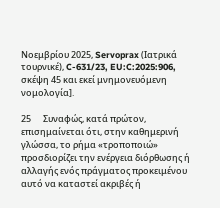Νοεμβρίου 2025, Servoprax (Ιατρικά τουρνικέ), C-631/23, EU:C:2025:906, σκέψη 45 και εκεί μνημονευόμενη νομολογία].

25      Συναφώς, κατά πρώτον, επισημαίνεται ότι, στην καθημερινή γλώσσα, το ρήμα «τροποποιώ» προσδιορίζει την ενέργεια διόρθωσης ή αλλαγής ενός πράγματος προκειμένου αυτό να καταστεί ακριβές ή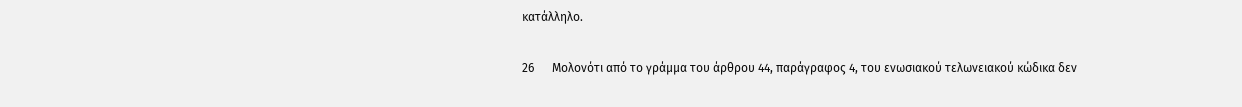κατάλληλο.

26      Μολονότι από το γράμμα του άρθρου 44, παράγραφος 4, του ενωσιακού τελωνειακού κώδικα δεν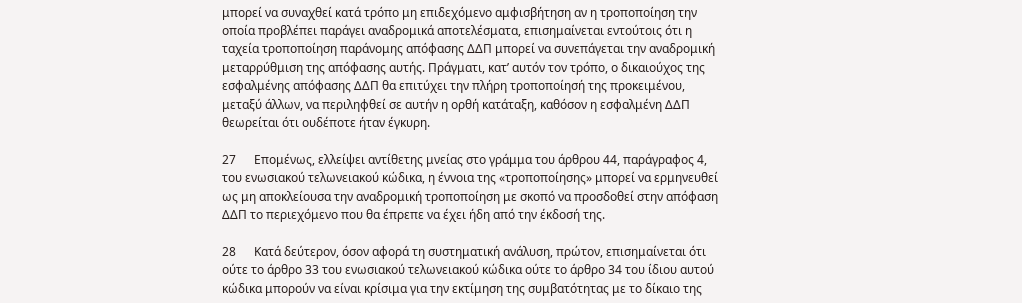μπορεί να συναχθεί κατά τρόπο μη επιδεχόμενο αμφισβήτηση αν η τροποποίηση την οποία προβλέπει παράγει αναδρομικά αποτελέσματα, επισημαίνεται εντούτοις ότι η ταχεία τροποποίηση παράνομης απόφασης ΔΔΠ μπορεί να συνεπάγεται την αναδρομική μεταρρύθμιση της απόφασης αυτής. Πράγματι, κατ’ αυτόν τον τρόπο, ο δικαιούχος της εσφαλμένης απόφασης ΔΔΠ θα επιτύχει την πλήρη τροποποίησή της προκειμένου, μεταξύ άλλων, να περιληφθεί σε αυτήν η ορθή κατάταξη, καθόσον η εσφαλμένη ΔΔΠ θεωρείται ότι ουδέποτε ήταν έγκυρη.

27      Επομένως, ελλείψει αντίθετης μνείας στο γράμμα του άρθρου 44, παράγραφος 4, του ενωσιακού τελωνειακού κώδικα, η έννοια της «τροποποίησης» μπορεί να ερμηνευθεί ως μη αποκλείουσα την αναδρομική τροποποίηση με σκοπό να προσδοθεί στην απόφαση ΔΔΠ το περιεχόμενο που θα έπρεπε να έχει ήδη από την έκδοσή της.

28      Κατά δεύτερον, όσον αφορά τη συστηματική ανάλυση, πρώτον, επισημαίνεται ότι ούτε το άρθρο 33 του ενωσιακού τελωνειακού κώδικα ούτε το άρθρο 34 του ίδιου αυτού κώδικα μπορούν να είναι κρίσιμα για την εκτίμηση της συμβατότητας με το δίκαιο της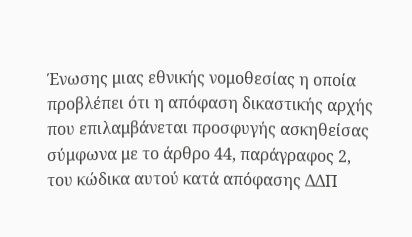Ένωσης μιας εθνικής νομοθεσίας η οποία προβλέπει ότι η απόφαση δικαστικής αρχής που επιλαμβάνεται προσφυγής ασκηθείσας σύμφωνα με το άρθρο 44, παράγραφος 2, του κώδικα αυτού κατά απόφασης ΔΔΠ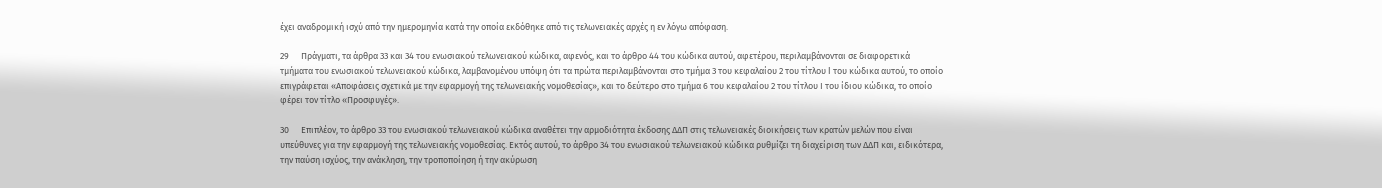έχει αναδρομική ισχύ από την ημερομηνία κατά την οποία εκδόθηκε από τις τελωνειακές αρχές η εν λόγω απόφαση.

29      Πράγματι, τα άρθρα 33 και 34 του ενωσιακού τελωνειακού κώδικα, αφενός, και το άρθρο 44 του κώδικα αυτού, αφετέρου, περιλαμβάνονται σε διαφορετικά τμήματα του ενωσιακού τελωνειακού κώδικα, λαμβανομένου υπόψη ότι τα πρώτα περιλαμβάνονται στο τμήμα 3 του κεφαλαίου 2 του τίτλου I του κώδικα αυτού, το οποίο επιγράφεται «Αποφάσεις σχετικά με την εφαρμογή της τελωνειακής νομοθεσίας», και το δεύτερο στο τμήμα 6 του κεφαλαίου 2 του τίτλου Ι του ίδιου κώδικα, το οποίο φέρει τον τίτλο «Προσφυγές».

30      Επιπλέον, το άρθρο 33 του ενωσιακού τελωνειακού κώδικα αναθέτει την αρμοδιότητα έκδοσης ΔΔΠ στις τελωνειακές διοικήσεις των κρατών μελών που είναι υπεύθυνες για την εφαρμογή της τελωνειακής νομοθεσίας. Εκτός αυτού, το άρθρο 34 του ενωσιακού τελωνειακού κώδικα ρυθμίζει τη διαχείριση των ΔΔΠ και, ειδικότερα, την παύση ισχύος, την ανάκληση, την τροποποίηση ή την ακύρωση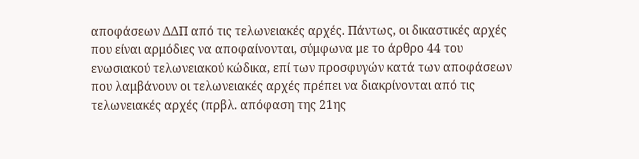αποφάσεων ΔΔΠ από τις τελωνειακές αρχές. Πάντως, οι δικαστικές αρχές που είναι αρμόδιες να αποφαίνονται, σύμφωνα με το άρθρο 44 του ενωσιακού τελωνειακού κώδικα, επί των προσφυγών κατά των αποφάσεων που λαμβάνουν οι τελωνειακές αρχές πρέπει να διακρίνονται από τις τελωνειακές αρχές (πρβλ. απόφαση της 21ης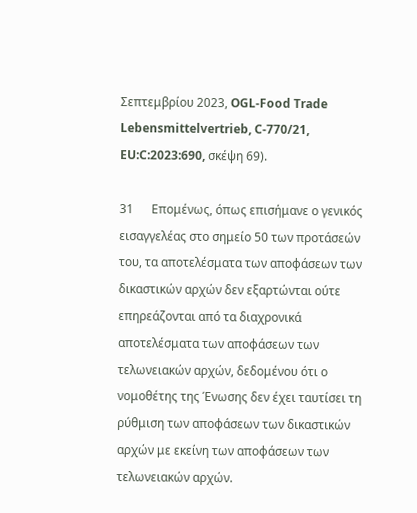Σεπτεμβρίου 2023, OGL-Food Trade Lebensmittelvertrieb, C-770/21, EU:C:2023:690, σκέψη 69).

31      Επομένως, όπως επισήμανε ο γενικός εισαγγελέας στο σημείο 50 των προτάσεών του, τα αποτελέσματα των αποφάσεων των δικαστικών αρχών δεν εξαρτώνται ούτε επηρεάζονται από τα διαχρονικά αποτελέσματα των αποφάσεων των τελωνειακών αρχών, δεδομένου ότι ο νομοθέτης της Ένωσης δεν έχει ταυτίσει τη ρύθμιση των αποφάσεων των δικαστικών αρχών με εκείνη των αποφάσεων των τελωνειακών αρχών.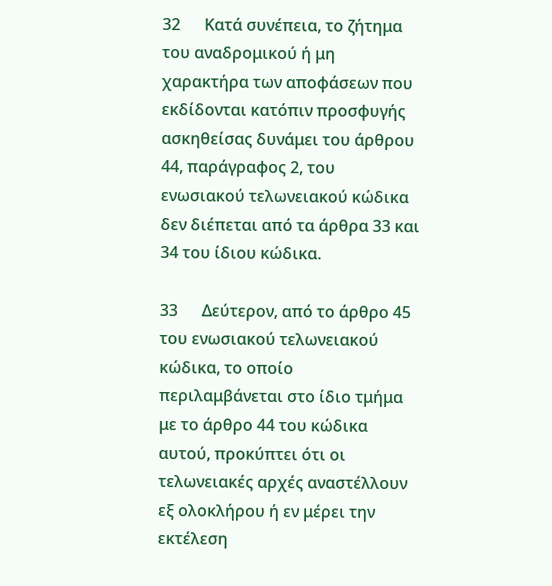32      Κατά συνέπεια, το ζήτημα του αναδρομικού ή μη χαρακτήρα των αποφάσεων που εκδίδονται κατόπιν προσφυγής ασκηθείσας δυνάμει του άρθρου 44, παράγραφος 2, του ενωσιακού τελωνειακού κώδικα δεν διέπεται από τα άρθρα 33 και 34 του ίδιου κώδικα.

33      Δεύτερον, από το άρθρο 45 του ενωσιακού τελωνειακού κώδικα, το οποίο περιλαμβάνεται στο ίδιο τμήμα με το άρθρο 44 του κώδικα αυτού, προκύπτει ότι οι τελωνειακές αρχές αναστέλλουν εξ ολοκλήρου ή εν μέρει την εκτέλεση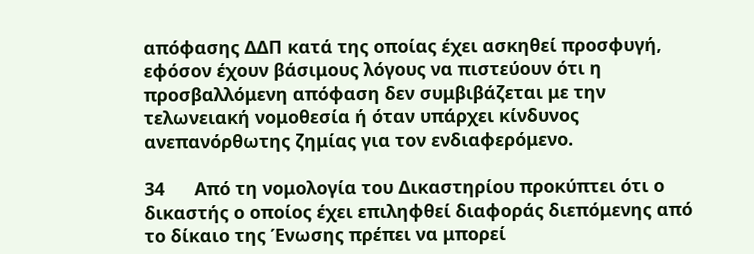απόφασης ΔΔΠ κατά της οποίας έχει ασκηθεί προσφυγή, εφόσον έχουν βάσιμους λόγους να πιστεύουν ότι η προσβαλλόμενη απόφαση δεν συμβιβάζεται με την τελωνειακή νομοθεσία ή όταν υπάρχει κίνδυνος ανεπανόρθωτης ζημίας για τον ενδιαφερόμενο.

34      Από τη νομολογία του Δικαστηρίου προκύπτει ότι ο δικαστής ο οποίος έχει επιληφθεί διαφοράς διεπόμενης από το δίκαιο της Ένωσης πρέπει να μπορεί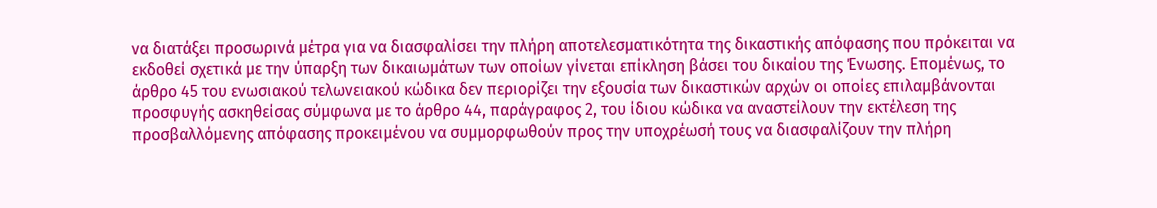να διατάξει προσωρινά μέτρα για να διασφαλίσει την πλήρη αποτελεσματικότητα της δικαστικής απόφασης που πρόκειται να εκδοθεί σχετικά με την ύπαρξη των δικαιωμάτων των οποίων γίνεται επίκληση βάσει του δικαίου της Ένωσης. Επομένως, το άρθρο 45 του ενωσιακού τελωνειακού κώδικα δεν περιορίζει την εξουσία των δικαστικών αρχών οι οποίες επιλαμβάνονται προσφυγής ασκηθείσας σύμφωνα με το άρθρο 44, παράγραφος 2, του ίδιου κώδικα να αναστείλουν την εκτέλεση της προσβαλλόμενης απόφασης προκειμένου να συμμορφωθούν προς την υποχρέωσή τους να διασφαλίζουν την πλήρη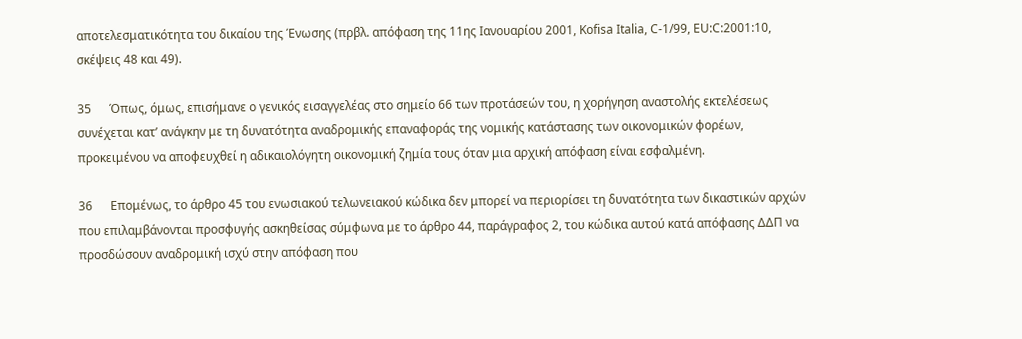αποτελεσματικότητα του δικαίου της Ένωσης (πρβλ. απόφαση της 11ης Ιανουαρίου 2001, Kofisa Italia, C-1/99, EU:C:2001:10, σκέψεις 48 και 49).

35      Όπως, όμως, επισήμανε ο γενικός εισαγγελέας στο σημείο 66 των προτάσεών του, η χορήγηση αναστολής εκτελέσεως συνέχεται κατ’ ανάγκην με τη δυνατότητα αναδρομικής επαναφοράς της νομικής κατάστασης των οικονομικών φορέων, προκειμένου να αποφευχθεί η αδικαιολόγητη οικονομική ζημία τους όταν μια αρχική απόφαση είναι εσφαλμένη.

36      Επομένως, το άρθρο 45 του ενωσιακού τελωνειακού κώδικα δεν μπορεί να περιορίσει τη δυνατότητα των δικαστικών αρχών που επιλαμβάνονται προσφυγής ασκηθείσας σύμφωνα με το άρθρο 44, παράγραφος 2, του κώδικα αυτού κατά απόφασης ΔΔΠ να προσδώσουν αναδρομική ισχύ στην απόφαση που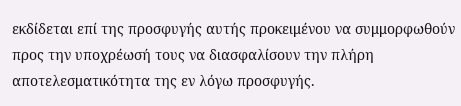εκδίδεται επί της προσφυγής αυτής προκειμένου να συμμορφωθούν προς την υποχρέωσή τους να διασφαλίσουν την πλήρη αποτελεσματικότητα της εν λόγω προσφυγής.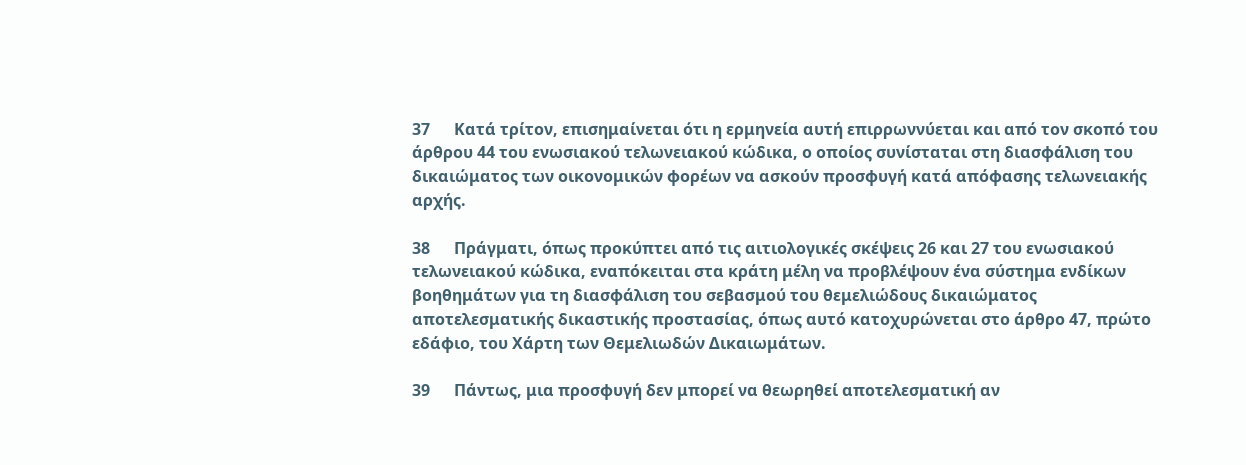37      Κατά τρίτον, επισημαίνεται ότι η ερμηνεία αυτή επιρρωννύεται και από τον σκοπό του άρθρου 44 του ενωσιακού τελωνειακού κώδικα, ο οποίος συνίσταται στη διασφάλιση του δικαιώματος των οικονομικών φορέων να ασκούν προσφυγή κατά απόφασης τελωνειακής αρχής.

38      Πράγματι, όπως προκύπτει από τις αιτιολογικές σκέψεις 26 και 27 του ενωσιακού τελωνειακού κώδικα, εναπόκειται στα κράτη μέλη να προβλέψουν ένα σύστημα ενδίκων βοηθημάτων για τη διασφάλιση του σεβασμού του θεμελιώδους δικαιώματος αποτελεσματικής δικαστικής προστασίας, όπως αυτό κατοχυρώνεται στο άρθρο 47, πρώτο εδάφιο, του Χάρτη των Θεμελιωδών Δικαιωμάτων.

39      Πάντως, μια προσφυγή δεν μπορεί να θεωρηθεί αποτελεσματική αν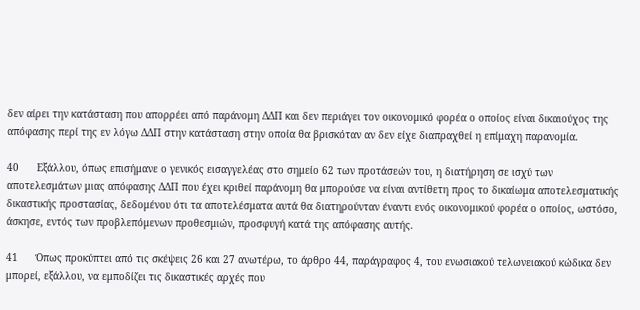δεν αίρει την κατάσταση που απορρέει από παράνομη ΔΔΠ και δεν περιάγει τον οικονομικό φορέα ο οποίος είναι δικαιούχος της απόφασης περί της εν λόγω ΔΔΠ στην κατάσταση στην οποία θα βρισκόταν αν δεν είχε διαπραχθεί η επίμαχη παρανομία.

40      Εξάλλου, όπως επισήμανε ο γενικός εισαγγελέας στο σημείο 62 των προτάσεών του, η διατήρηση σε ισχύ των αποτελεσμάτων μιας απόφασης ΔΔΠ που έχει κριθεί παράνομη θα μπορούσε να είναι αντίθετη προς το δικαίωμα αποτελεσματικής δικαστικής προστασίας, δεδομένου ότι τα αποτελέσματα αυτά θα διατηρούνταν έναντι ενός οικονομικού φορέα ο οποίος, ωστόσο, άσκησε, εντός των προβλεπόμενων προθεσμιών, προσφυγή κατά της απόφασης αυτής.

41      Όπως προκύπτει από τις σκέψεις 26 και 27 ανωτέρω, το άρθρο 44, παράγραφος 4, του ενωσιακού τελωνειακού κώδικα δεν μπορεί, εξάλλου, να εμποδίζει τις δικαστικές αρχές που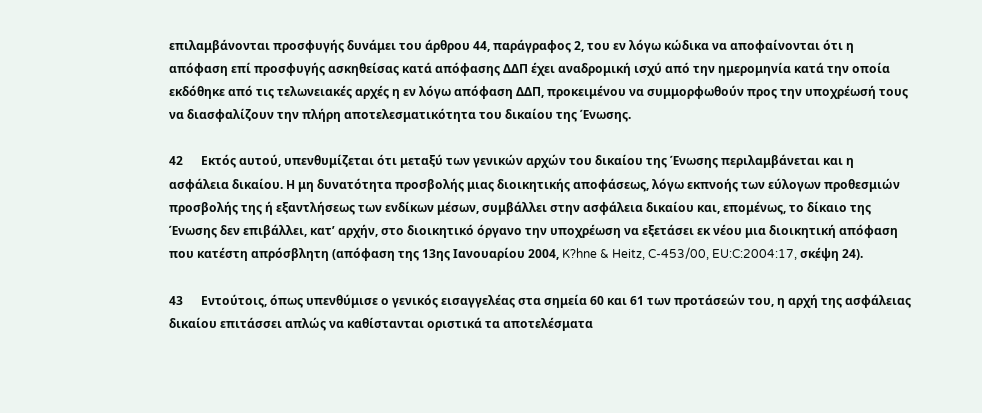επιλαμβάνονται προσφυγής δυνάμει του άρθρου 44, παράγραφος 2, του εν λόγω κώδικα να αποφαίνονται ότι η απόφαση επί προσφυγής ασκηθείσας κατά απόφασης ΔΔΠ έχει αναδρομική ισχύ από την ημερομηνία κατά την οποία εκδόθηκε από τις τελωνειακές αρχές η εν λόγω απόφαση ΔΔΠ, προκειμένου να συμμορφωθούν προς την υποχρέωσή τους να διασφαλίζουν την πλήρη αποτελεσματικότητα του δικαίου της Ένωσης.

42      Εκτός αυτού, υπενθυμίζεται ότι μεταξύ των γενικών αρχών του δικαίου της Ένωσης περιλαμβάνεται και η ασφάλεια δικαίου. Η μη δυνατότητα προσβολής μιας διοικητικής αποφάσεως, λόγω εκπνοής των εύλογων προθεσμιών προσβολής της ή εξαντλήσεως των ενδίκων μέσων, συμβάλλει στην ασφάλεια δικαίου και, επομένως, το δίκαιο της Ένωσης δεν επιβάλλει, κατ’ αρχήν, στο διοικητικό όργανο την υποχρέωση να εξετάσει εκ νέου μια διοικητική απόφαση που κατέστη απρόσβλητη (απόφαση της 13ης Ιανουαρίου 2004, K?hne & Heitz, C-453/00, EU:C:2004:17, σκέψη 24).

43      Εντούτοις, όπως υπενθύμισε ο γενικός εισαγγελέας στα σημεία 60 και 61 των προτάσεών του, η αρχή της ασφάλειας δικαίου επιτάσσει απλώς να καθίστανται οριστικά τα αποτελέσματα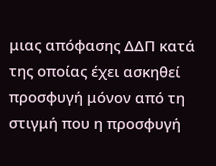μιας απόφασης ΔΔΠ κατά της οποίας έχει ασκηθεί προσφυγή μόνον από τη στιγμή που η προσφυγή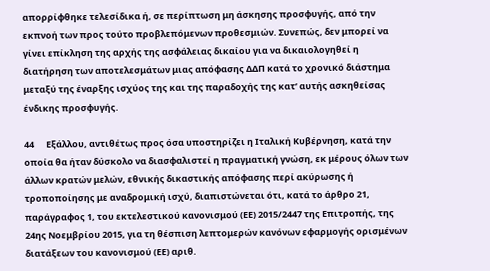απορρίφθηκε τελεσίδικα ή, σε περίπτωση μη άσκησης προσφυγής, από την εκπνοή των προς τούτο προβλεπόμενων προθεσμιών. Συνεπώς, δεν μπορεί να γίνει επίκληση της αρχής της ασφάλειας δικαίου για να δικαιολογηθεί η διατήρηση των αποτελεσμάτων μιας απόφασης ΔΔΠ κατά το χρονικό διάστημα μεταξύ της έναρξης ισχύος της και της παραδοχής της κατ’ αυτής ασκηθείσας ένδικης προσφυγής.

44      Εξάλλου, αντιθέτως προς όσα υποστηρίζει η Ιταλική Κυβέρνηση, κατά την οποία θα ήταν δύσκολο να διασφαλιστεί η πραγματική γνώση, εκ μέρους όλων των άλλων κρατών μελών, εθνικής δικαστικής απόφασης περί ακύρωσης ή τροποποίησης με αναδρομική ισχύ, διαπιστώνεται ότι, κατά το άρθρο 21, παράγραφος 1, του εκτελεστικού κανονισμού (ΕΕ) 2015/2447 της Επιτροπής, της 24ης Νοεμβρίου 2015, για τη θέσπιση λεπτομερών κανόνων εφαρμογής ορισμένων διατάξεων του κανονισμού (ΕΕ) αριθ.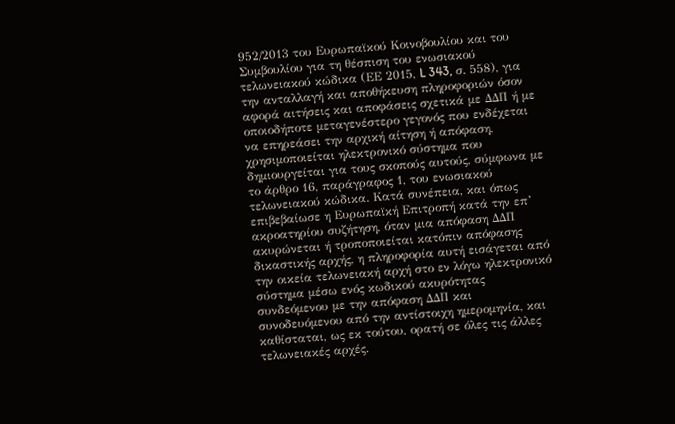952/2013 του Ευρωπαϊκού Κοινοβουλίου και του Συμβουλίου για τη θέσπιση του ενωσιακού τελωνειακού κώδικα (ΕΕ 2015, L 343, σ. 558), για την ανταλλαγή και αποθήκευση πληροφοριών όσον αφορά αιτήσεις και αποφάσεις σχετικά με ΔΔΠ ή με οποιοδήποτε μεταγενέστερο γεγονός που ενδέχεται να επηρεάσει την αρχική αίτηση ή απόφαση, χρησιμοποιείται ηλεκτρονικό σύστημα που δημιουργείται για τους σκοπούς αυτούς, σύμφωνα με το άρθρο 16, παράγραφος 1, του ενωσιακού τελωνειακού κώδικα. Κατά συνέπεια, και όπως επιβεβαίωσε η Ευρωπαϊκή Επιτροπή κατά την επ’ ακροατηρίου συζήτηση, όταν μια απόφαση ΔΔΠ ακυρώνεται ή τροποποιείται κατόπιν απόφασης δικαστικής αρχής, η πληροφορία αυτή εισάγεται από την οικεία τελωνειακή αρχή στο εν λόγω ηλεκτρονικό σύστημα μέσω ενός κωδικού ακυρότητας συνδεόμενου με την απόφαση ΔΔΠ και συνοδευόμενου από την αντίστοιχη ημερομηνία, και καθίσταται, ως εκ τούτου, ορατή σε όλες τις άλλες τελωνειακές αρχές.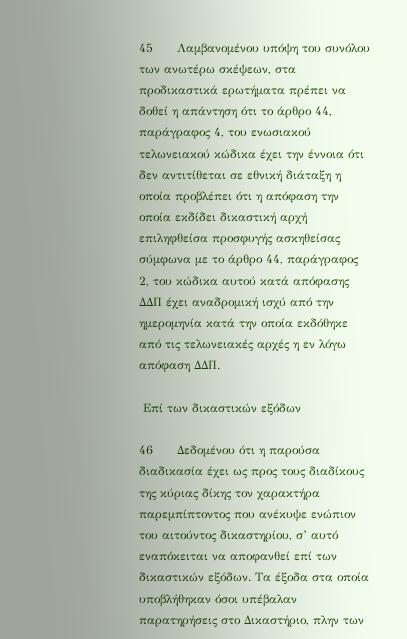45      Λαμβανομένου υπόψη του συνόλου των ανωτέρω σκέψεων, στα προδικαστικά ερωτήματα πρέπει να δοθεί η απάντηση ότι το άρθρο 44, παράγραφος 4, του ενωσιακού τελωνειακού κώδικα έχει την έννοια ότι δεν αντιτίθεται σε εθνική διάταξη η οποία προβλέπει ότι η απόφαση την οποία εκδίδει δικαστική αρχή επιληφθείσα προσφυγής ασκηθείσας σύμφωνα με το άρθρο 44, παράγραφος 2, του κώδικα αυτού κατά απόφασης ΔΔΠ έχει αναδρομική ισχύ από την ημερομηνία κατά την οποία εκδόθηκε από τις τελωνειακές αρχές η εν λόγω απόφαση ΔΔΠ.

 Επί των δικαστικών εξόδων

46      Δεδομένου ότι η παρούσα διαδικασία έχει ως προς τους διαδίκους της κύριας δίκης τον χαρακτήρα παρεμπίπτοντος που ανέκυψε ενώπιον του αιτούντος δικαστηρίου, σ’ αυτό εναπόκειται να αποφανθεί επί των δικαστικών εξόδων. Τα έξοδα στα οποία υποβλήθηκαν όσοι υπέβαλαν παρατηρήσεις στο Δικαστήριο, πλην των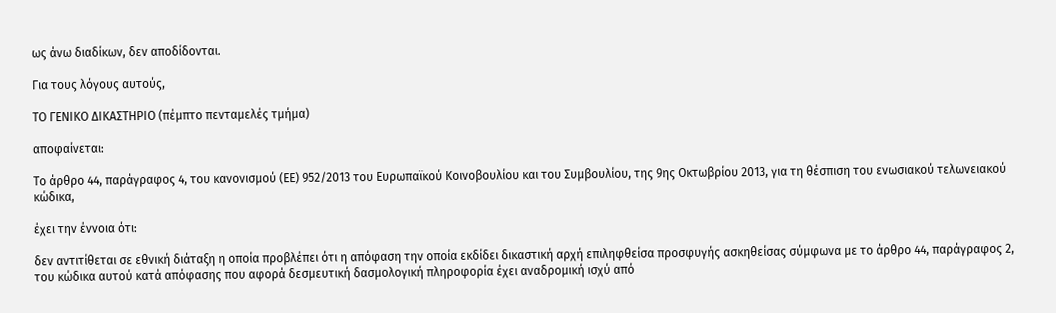ως άνω διαδίκων, δεν αποδίδονται.

Για τους λόγους αυτούς,

ΤΟ ΓΕΝΙΚΟ ΔΙΚΑΣΤΗΡΙΟ (πέμπτο πενταμελές τμήμα)

αποφαίνεται:

Το άρθρο 44, παράγραφος 4, του κανονισμού (ΕΕ) 952/2013 του Ευρωπαϊκού Κοινοβουλίου και του Συμβουλίου, της 9ης Οκτωβρίου 2013, για τη θέσπιση του ενωσιακού τελωνειακού κώδικα,

έχει την έννοια ότι:

δεν αντιτίθεται σε εθνική διάταξη η οποία προβλέπει ότι η απόφαση την οποία εκδίδει δικαστική αρχή επιληφθείσα προσφυγής ασκηθείσας σύμφωνα με το άρθρο 44, παράγραφος 2, του κώδικα αυτού κατά απόφασης που αφορά δεσμευτική δασμολογική πληροφορία έχει αναδρομική ισχύ από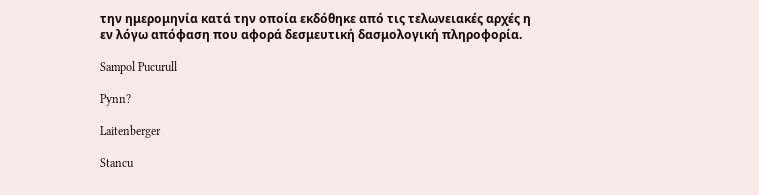την ημερομηνία κατά την οποία εκδόθηκε από τις τελωνειακές αρχές η εν λόγω απόφαση που αφορά δεσμευτική δασμολογική πληροφορία.

Sampol Pucurull

Pynn?

Laitenberger

Stancu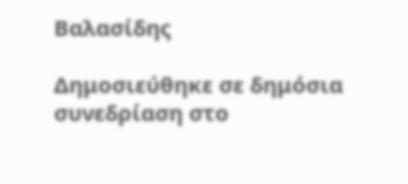Βαλασίδης

Δημοσιεύθηκε σε δημόσια συνεδρίαση στο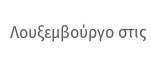Λουξεμβούργο στις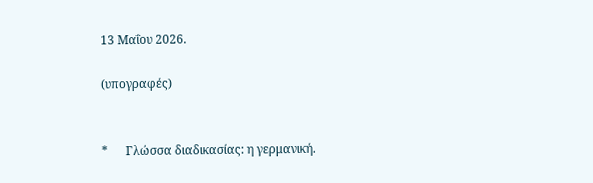13 Μαΐου 2026.

(υπογραφές)


*      Γλώσσα διαδικασίας: η γερμανική.